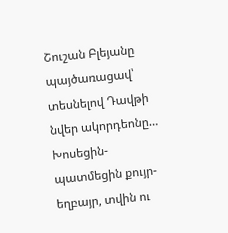Շուշան Բլեյանը պայծառացավ՝ տեսնելով Դավթի նվեր ակորդեոնը… Խոսեցին-պատմեցին քույր-եղբայր, տվին ու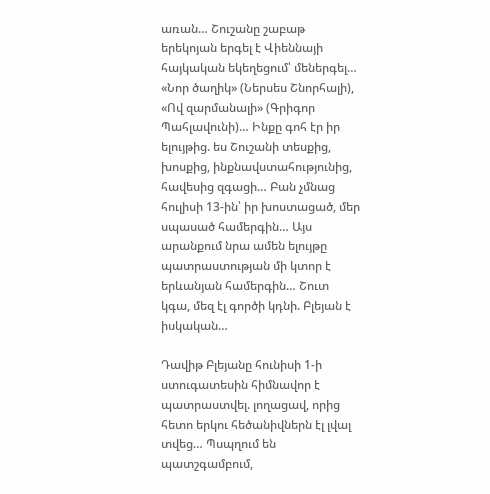առան… Շուշանը շաբաթ երեկոյան երգել է Վիեննայի հայկական եկեղեցում՝ մեներգել… «Նոր ծաղիկ» (Ներսես Շնորհալի), «Ով զարմանալի» (Գրիգոր Պահլավունի)… Ինքը գոհ էր իր ելույթից. ես Շուշանի տեսքից, խոսքից, ինքնավստահությունից, հավեսից զգացի… Բան չմնաց հուլիսի 13-ին՝ իր խոստացած, մեր սպասած համերգին… Այս արանքում նրա ամեն ելույթը պատրաստության մի կտոր է երևանյան համերգին… Շուտ կգա, մեզ էլ գործի կդնի. Բլեյան է իսկական…

Դավիթ Բլեյանը հունիսի 1-ի ստուգատեսին հիմնավոր է պատրաստվել. լողացավ, որից հետո երկու հեծանիվներն էլ լվալ տվեց… Պսպղում են պատշգամբում,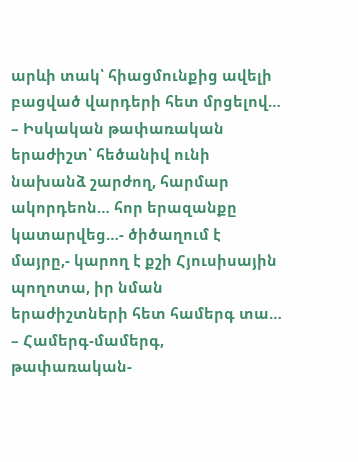արևի տակ՝ հիացմունքից ավելի բացված վարդերի հետ մրցելով…
– Իսկական թափառական երաժիշտ՝ հեծանիվ ունի նախանձ շարժող, հարմար ակորդեոն… հոր երազանքը կատարվեց…- ծիծաղում է մայրը,- կարող է քշի Հյուսիսային պողոտա, իր նման երաժիշտների հետ համերգ տա…
– Համերգ-մամերգ, թափառական-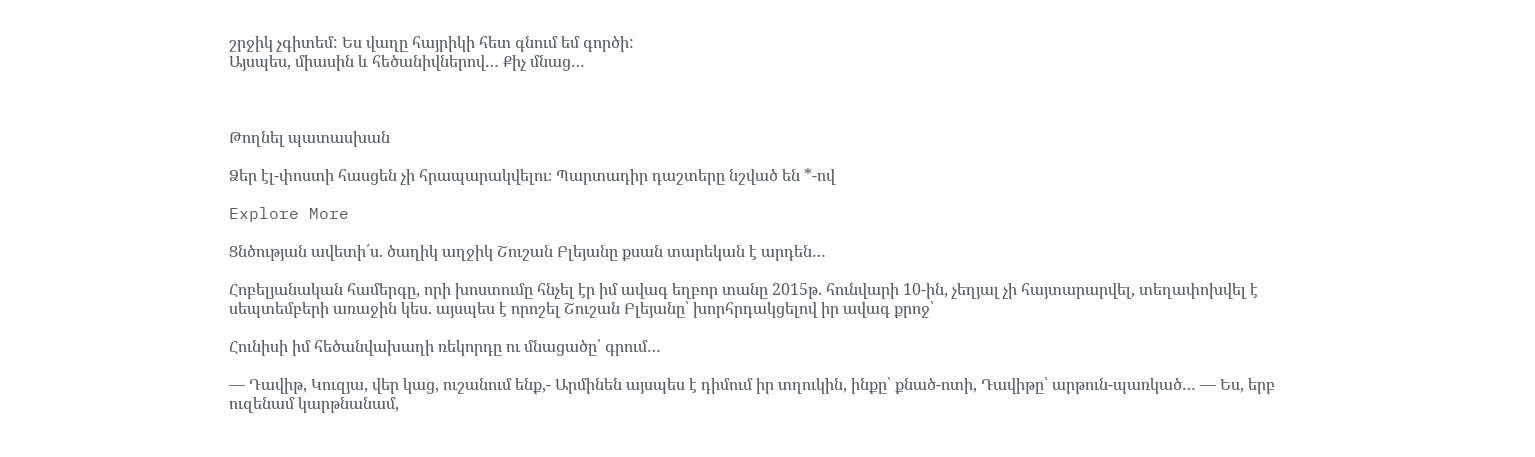շրջիկ չգիտեմ: Ես վաղը հայրիկի հետ գնում եմ գործի:
Այսպես, միասին և հեծանիվներով… Քիչ մնաց…



Թողնել պատասխան

Ձեր էլ-փոստի հասցեն չի հրապարակվելու։ Պարտադիր դաշտերը նշված են *-ով

Explore More

Ցնծության ավետի՛ս. ծաղիկ աղջիկ Շուշան Բլեյանը քսան տարեկան է արդեն…

Հոբելյանական համերգը, որի խոստումը հնչել էր իմ ավագ եղբոր տանը 2015թ. հունվարի 10-ին, չեղյալ չի հայտարարվել, տեղափոխվել է սեպտեմբերի առաջին կես. այսպես է որոշել Շուշան Բլեյանը՝ խորհրդակցելով իր ավագ քրոջ՝

Հունիսի իմ հեծանվախաղի ռեկորդը ու մնացածը՝ գրում…

— Դավիթ, Կուզյա, վեր կաց, ուշանում ենք,- Արմինեն այսպես է դիմում իր տղուկին, ինքը՝ քնած-ոտի, Դավիթը՝ արթուն-պառկած… — Ես, երբ ուզենամ կարթնանամ,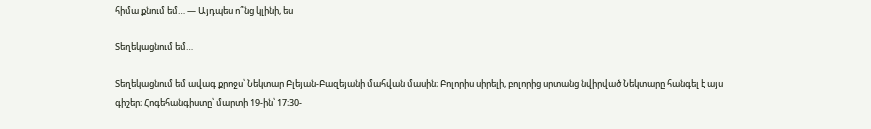հիմա քնում եմ… — Այդպես ո՞նց կլինի, ես

Տեղեկացնում եմ…

Տեղեկացնում եմ ավագ քրոջս՝ Նեկտար Բլեյան-Բազեյանի մահվան մասին։ Բոլորիս սիրելի, բոլորից սրտանց նվիրված Նեկտարը հանգել է այս գիշեր։ Հոգեհանգիստը՝ մարտի 19-ին՝ 17։30-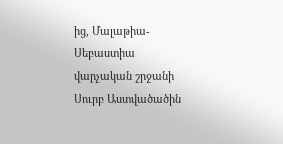ից, Մալաթիա-Սեբաստիա վարչական շրջանի Սուրբ Աստվածածին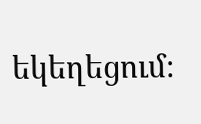եկեղեցում։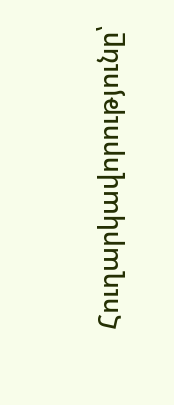Հուղարկավորությունը՝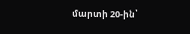մարտի 20-ին՝